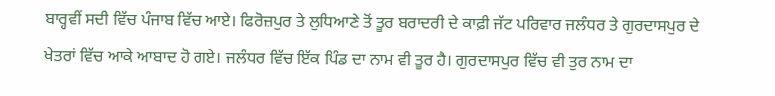ਬਾਰ੍ਹਵੀਂ ਸਦੀ ਵਿੱਚ ਪੰਜਾਬ ਵਿੱਚ ਆਏ। ਫਿਰੋਜ਼ਪੁਰ ਤੇ ਲੁਧਿਆਣੇ ਤੋਂ ਤੂਰ ਬਰਾਦਰੀ ਦੇ ਕਾਫ਼ੀ ਜੱਟ ਪਰਿਵਾਰ ਜਲੰਧਰ ਤੇ ਗੁਰਦਾਸਪੁਰ ਦੇ ਖੇਤਰਾਂ ਵਿੱਚ ਆਕੇ ਆਬਾਦ ਹੋ ਗਏ। ਜਲੰਧਰ ਵਿੱਚ ਇੱਕ ਪਿੰਡ ਦਾ ਨਾਮ ਵੀ ਤੂਰ ਹੈ। ਗੁਰਦਾਸਪੁਰ ਵਿੱਚ ਵੀ ਤੁਰ ਨਾਮ ਦਾ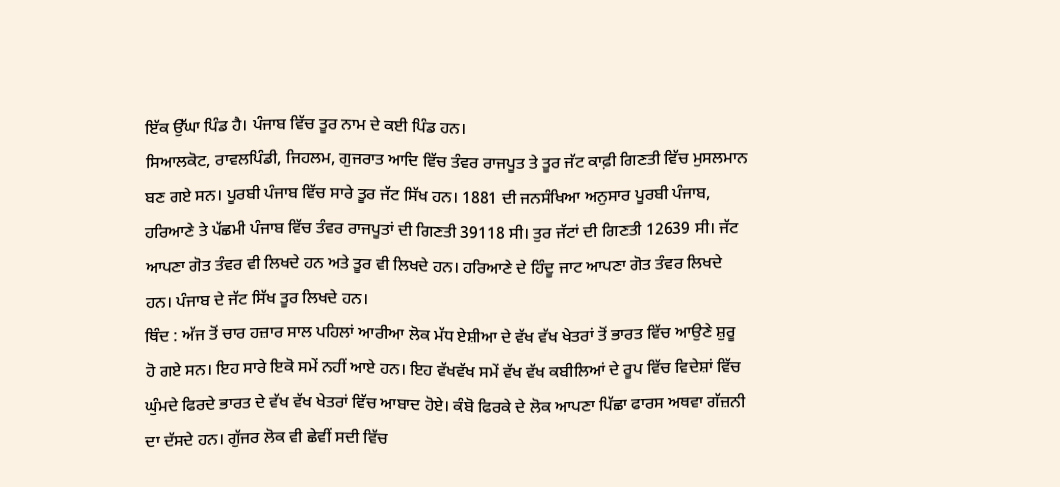ਇੱਕ ਉੱਘਾ ਪਿੰਡ ਹੈ। ਪੰਜਾਬ ਵਿੱਚ ਤੂਰ ਨਾਮ ਦੇ ਕਈ ਪਿੰਡ ਹਨ।
ਸਿਆਲਕੋਟ, ਰਾਵਲਪਿੰਡੀ, ਜਿਹਲਮ, ਗੁਜਰਾਤ ਆਦਿ ਵਿੱਚ ਤੰਵਰ ਰਾਜਪੂਤ ਤੇ ਤੂਰ ਜੱਟ ਕਾਫ਼ੀ ਗਿਣਤੀ ਵਿੱਚ ਮੁਸਲਮਾਨ ਬਣ ਗਏ ਸਨ। ਪੂਰਬੀ ਪੰਜਾਬ ਵਿੱਚ ਸਾਰੇ ਤੂਰ ਜੱਟ ਸਿੱਖ ਹਨ। 1881 ਦੀ ਜਨਸੰਖਿਆ ਅਨੁਸਾਰ ਪੂਰਬੀ ਪੰਜਾਬ, ਹਰਿਆਣੇ ਤੇ ਪੱਛਮੀ ਪੰਜਾਬ ਵਿੱਚ ਤੰਵਰ ਰਾਜਪੂਤਾਂ ਦੀ ਗਿਣਤੀ 39118 ਸੀ। ਤੁਰ ਜੱਟਾਂ ਦੀ ਗਿਣਤੀ 12639 ਸੀ। ਜੱਟ ਆਪਣਾ ਗੋਤ ਤੰਵਰ ਵੀ ਲਿਖਦੇ ਹਨ ਅਤੇ ਤੂਰ ਵੀ ਲਿਖਦੇ ਹਨ। ਹਰਿਆਣੇ ਦੇ ਹਿੰਦੂ ਜਾਟ ਆਪਣਾ ਗੋਤ ਤੰਵਰ ਲਿਖਦੇ ਹਨ। ਪੰਜਾਬ ਦੇ ਜੱਟ ਸਿੱਖ ਤੂਰ ਲਿਖਦੇ ਹਨ।
ਥਿੰਦ : ਅੱਜ ਤੋਂ ਚਾਰ ਹਜ਼ਾਰ ਸਾਲ ਪਹਿਲਾਂ ਆਰੀਆ ਲੋਕ ਮੱਧ ਏਸ਼ੀਆ ਦੇ ਵੱਖ ਵੱਖ ਖੇਤਰਾਂ ਤੋਂ ਭਾਰਤ ਵਿੱਚ ਆਉਣੇ ਸ਼ੁਰੂ ਹੋ ਗਏ ਸਨ। ਇਹ ਸਾਰੇ ਇਕੋ ਸਮੇਂ ਨਹੀਂ ਆਏ ਹਨ। ਇਹ ਵੱਖਵੱਖ ਸਮੇਂ ਵੱਖ ਵੱਖ ਕਬੀਲਿਆਂ ਦੇ ਰੂਪ ਵਿੱਚ ਵਿਦੇਸ਼ਾਂ ਵਿੱਚ ਘੁੰਮਦੇ ਫਿਰਦੇ ਭਾਰਤ ਦੇ ਵੱਖ ਵੱਖ ਖੇਤਰਾਂ ਵਿੱਚ ਆਬਾਦ ਹੋਏ। ਕੰਬੋ ਫਿਰਕੇ ਦੇ ਲੋਕ ਆਪਣਾ ਪਿੱਛਾ ਫਾਰਸ ਅਥਵਾ ਗੱਜ਼ਨੀ ਦਾ ਦੱਸਦੇ ਹਨ। ਗੁੱਜਰ ਲੋਕ ਵੀ ਛੇਵੀਂ ਸਦੀ ਵਿੱਚ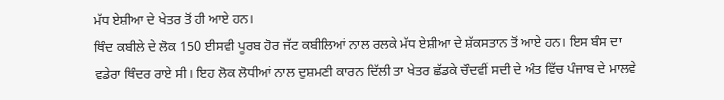ਮੱਧ ਏਸ਼ੀਆ ਦੇ ਖੇਤਰ ਤੋਂ ਹੀ ਆਏ ਹਨ।
ਥਿੰਦ ਕਬੀਲੇ ਦੇ ਲੋਕ 150 ਈਸਵੀ ਪੂਰਬ ਹੋਰ ਜੱਟ ਕਬੀਲਿਆਂ ਨਾਲ ਰਲਕੇ ਮੱਧ ਏਸ਼ੀਆ ਦੇ ਸ਼ੱਕਸਤਾਨ ਤੋਂ ਆਏ ਹਨ। ਇਸ ਬੰਸ ਦਾ ਵਡੇਰਾ ਥਿੰਦਰ ਰਾਏ ਸੀ। ਇਹ ਲੋਕ ਲੋਧੀਆਂ ਨਾਲ ਦੁਸ਼ਮਣੀ ਕਾਰਨ ਦਿੱਲੀ ਤਾ ਖੇਤਰ ਛੱਡਕੇ ਚੌਦਵੀਂ ਸਦੀ ਦੇ ਅੰਤ ਵਿੱਚ ਪੰਜਾਬ ਦੇ ਮਾਲਵੇ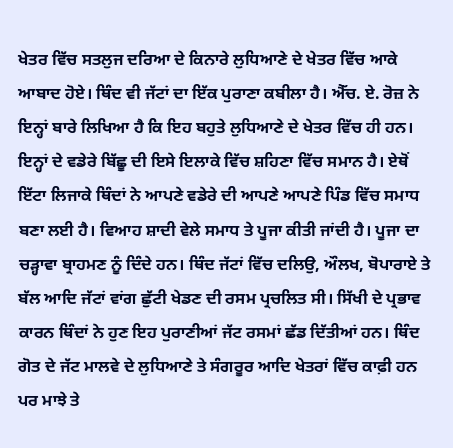ਖੇਤਰ ਵਿੱਚ ਸਤਲੁਜ ਦਰਿਆ ਦੇ ਕਿਨਾਰੇ ਲੁਧਿਆਣੇ ਦੇ ਖੇਤਰ ਵਿੱਚ ਆਕੇ ਆਬਾਦ ਹੋਏ। ਥਿੰਦ ਵੀ ਜੱਟਾਂ ਦਾ ਇੱਕ ਪੁਰਾਣਾ ਕਬੀਲਾ ਹੈ। ਐੱਚ. ਏ. ਰੋਜ਼ ਨੇ ਇਨ੍ਹਾਂ ਬਾਰੇ ਲਿਖਿਆ ਹੈ ਕਿ ਇਹ ਬਹੁਤੇ ਲੁਧਿਆਣੇ ਦੇ ਖੇਤਰ ਵਿੱਚ ਹੀ ਹਨ। ਇਨ੍ਹਾਂ ਦੇ ਵਡੇਰੇ ਬਿੱਛੂ ਦੀ ਇਸੇ ਇਲਾਕੇ ਵਿੱਚ ਸ਼ਹਿਣਾ ਵਿੱਚ ਸਮਾਨ ਹੈ। ਏਥੋਂ ਇੱਟਾ ਲਿਜਾਕੇ ਥਿੰਦਾਂ ਨੇ ਆਪਣੇ ਵਡੇਰੇ ਦੀ ਆਪਣੇ ਆਪਣੇ ਪਿੰਡ ਵਿੱਚ ਸਮਾਧ ਬਣਾ ਲਈ ਹੈ। ਵਿਆਹ ਸ਼ਾਦੀ ਵੇਲੇ ਸਮਾਧ ਤੇ ਪੂਜਾ ਕੀਤੀ ਜਾਂਦੀ ਹੈ। ਪੂਜਾ ਦਾ ਚੜ੍ਹਾਵਾ ਬ੍ਰਾਹਮਣ ਨੂੰ ਦਿੰਦੇ ਹਨ। ਥਿੰਦ ਜੱਟਾਂ ਵਿੱਚ ਦਲਿਉ, ਔਲਖ, ਬੋਪਾਰਾਏ ਤੇ ਬੱਲ ਆਦਿ ਜੱਟਾਂ ਵਾਂਗ ਛੁੱਟੀ ਖੇਡਣ ਦੀ ਰਸਮ ਪ੍ਰਚਲਿਤ ਸੀ। ਸਿੱਖੀ ਦੇ ਪ੍ਰਭਾਵ ਕਾਰਨ ਥਿੰਦਾਂ ਨੇ ਹੁਣ ਇਹ ਪੁਰਾਣੀਆਂ ਜੱਟ ਰਸਮਾਂ ਛੱਡ ਦਿੱਤੀਆਂ ਹਨ। ਥਿੰਦ ਗੋਤ ਦੇ ਜੱਟ ਮਾਲਵੇ ਦੇ ਲੁਧਿਆਣੇ ਤੇ ਸੰਗਰੂਰ ਆਦਿ ਖੇਤਰਾਂ ਵਿੱਚ ਕਾਫ਼ੀ ਹਨ ਪਰ ਮਾਝੇ ਤੇ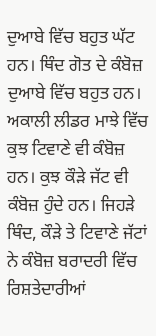ਦੁਆਬੇ ਵਿੱਚ ਬਹੁਤ ਘੱਟ ਹਨ। ਥਿੰਦ ਗੋਤ ਦੇ ਕੰਬੋਜ਼ ਦੁਆਬੇ ਵਿੱਚ ਬਹੁਤ ਹਨ। ਅਕਾਲੀ ਲੀਡਰ ਮਾਝੇ ਵਿੱਚ ਕੁਝ ਟਿਵਾਣੇ ਵੀ ਕੰਬੋਜ਼ ਹਨ। ਕੁਝ ਕੌੜੇ ਜੱਟ ਵੀ ਕੰਬੋਜ਼ ਹੁੰਦੇ ਹਨ। ਜਿਹੜੇ ਥਿੰਦ, ਕੌੜੇ ਤੇ ਟਿਵਾਣੇ ਜੱਟਾਂ ਨੇ ਕੰਬੋਜ਼ ਬਰਾਦਰੀ ਵਿੱਚ ਰਿਸ਼ਤੇਦਾਰੀਆਂ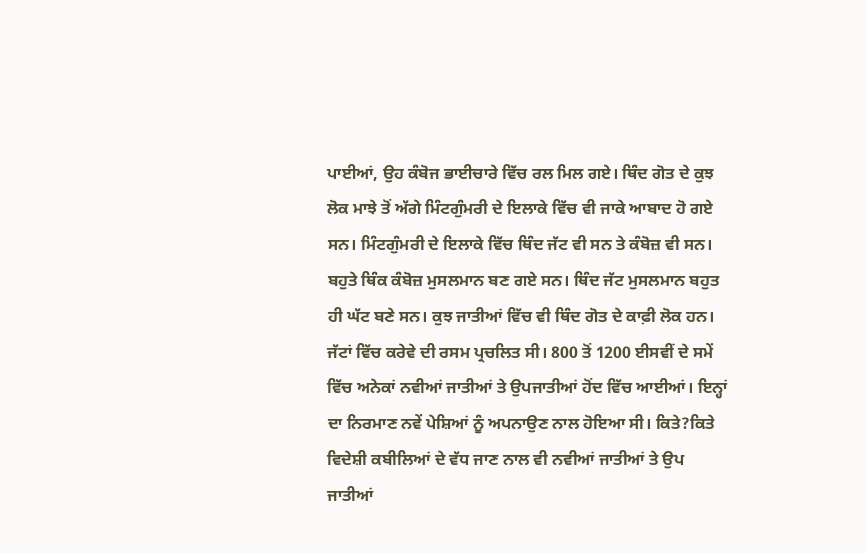ਪਾਈਆਂ, ਉਹ ਕੰਬੋਜ ਭਾਈਚਾਰੇ ਵਿੱਚ ਰਲ ਮਿਲ ਗਏ। ਥਿੰਦ ਗੋਤ ਦੇ ਕੁਝ ਲੋਕ ਮਾਝੇ ਤੋਂ ਅੱਗੇ ਮਿੰਟਗੁੰਮਰੀ ਦੇ ਇਲਾਕੇ ਵਿੱਚ ਵੀ ਜਾਕੇ ਆਬਾਦ ਹੋ ਗਏ ਸਨ। ਮਿੰਟਗੁੰਮਰੀ ਦੇ ਇਲਾਕੇ ਵਿੱਚ ਥਿੰਦ ਜੱਟ ਵੀ ਸਨ ਤੇ ਕੰਬੋਜ਼ ਵੀ ਸਨ। ਬਹੁਤੇ ਥਿੰਕ ਕੰਬੋਜ਼ ਮੁਸਲਮਾਨ ਬਣ ਗਏ ਸਨ। ਥਿੰਦ ਜੱਟ ਮੁਸਲਮਾਨ ਬਹੁਤ ਹੀ ਘੱਟ ਬਣੇ ਸਨ। ਕੁਝ ਜਾਤੀਆਂ ਵਿੱਚ ਵੀ ਥਿੰਦ ਗੋਤ ਦੇ ਕਾਫ਼ੀ ਲੋਕ ਹਨ। ਜੱਟਾਂ ਵਿੱਚ ਕਰੇਵੇ ਦੀ ਰਸਮ ਪ੍ਰਚਲਿਤ ਸੀ। 800 ਤੋਂ 1200 ਈਸਵੀਂ ਦੇ ਸਮੇਂ ਵਿੱਚ ਅਨੇਕਾਂ ਨਵੀਆਂ ਜਾਤੀਆਂ ਤੇ ਉਪਜਾਤੀਆਂ ਹੋਂਦ ਵਿੱਚ ਆਈਆਂ। ਇਨ੍ਹਾਂ ਦਾ ਨਿਰਮਾਣ ਨਵੇਂ ਪੇਸ਼ਿਆਂ ਨੂੰ ਅਪਨਾਉਣ ਨਾਲ ਹੋਇਆ ਸੀ। ਕਿਤੇ?ਕਿਤੇ ਵਿਦੇਸ਼ੀ ਕਬੀਲਿਆਂ ਦੇ ਵੱਧ ਜਾਣ ਨਾਲ ਵੀ ਨਵੀਆਂ ਜਾਤੀਆਂ ਤੇ ਉਪ ਜਾਤੀਆਂ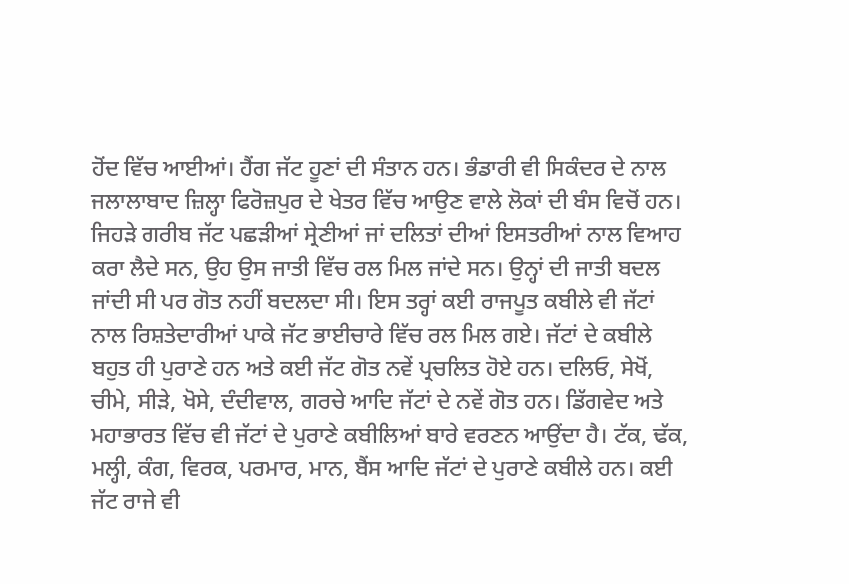ਹੋਂਦ ਵਿੱਚ ਆਈਆਂ। ਹੈਂਗ ਜੱਟ ਹੂਣਾਂ ਦੀ ਸੰਤਾਨ ਹਨ। ਭੰਡਾਰੀ ਵੀ ਸਿਕੰਦਰ ਦੇ ਨਾਲ ਜਲਾਲਾਬਾਦ ਜ਼ਿਲ੍ਹਾ ਫਿਰੋਜ਼ਪੁਰ ਦੇ ਖੇਤਰ ਵਿੱਚ ਆਉਣ ਵਾਲੇ ਲੋਕਾਂ ਦੀ ਬੰਸ ਵਿਚੋਂ ਹਨ। ਜਿਹੜੇ ਗਰੀਬ ਜੱਟ ਪਛੜੀਆਂ ਸ੍ਰੇਣੀਆਂ ਜਾਂ ਦਲਿਤਾਂ ਦੀਆਂ ਇਸਤਰੀਆਂ ਨਾਲ ਵਿਆਹ ਕਰਾ ਲੈਦੇ ਸਨ, ਉਹ ਉਸ ਜਾਤੀ ਵਿੱਚ ਰਲ ਮਿਲ ਜਾਂਦੇ ਸਨ। ਉਨ੍ਹਾਂ ਦੀ ਜਾਤੀ ਬਦਲ ਜਾਂਦੀ ਸੀ ਪਰ ਗੋਤ ਨਹੀਂ ਬਦਲਦਾ ਸੀ। ਇਸ ਤਰ੍ਹਾਂ ਕਈ ਰਾਜਪੂਤ ਕਬੀਲੇ ਵੀ ਜੱਟਾਂ ਨਾਲ ਰਿਸ਼ਤੇਦਾਰੀਆਂ ਪਾਕੇ ਜੱਟ ਭਾਈਚਾਰੇ ਵਿੱਚ ਰਲ ਮਿਲ ਗਏ। ਜੱਟਾਂ ਦੇ ਕਬੀਲੇ ਬਹੁਤ ਹੀ ਪੁਰਾਣੇ ਹਨ ਅਤੇ ਕਈ ਜੱਟ ਗੋਤ ਨਵੇਂ ਪ੍ਰਚਲਿਤ ਹੋਏ ਹਨ। ਦਲਿਓ, ਸੇਖੋਂ, ਚੀਮੇ, ਸੀੜੇ, ਖੋਸੇ, ਦੰਦੀਵਾਲ, ਗਰਚੇ ਆਦਿ ਜੱਟਾਂ ਦੇ ਨਵੇਂ ਗੋਤ ਹਨ। ਡਿੱਗਵੇਦ ਅਤੇ ਮਹਾਭਾਰਤ ਵਿੱਚ ਵੀ ਜੱਟਾਂ ਦੇ ਪੁਰਾਣੇ ਕਬੀਲਿਆਂ ਬਾਰੇ ਵਰਣਨ ਆਉਂਦਾ ਹੈ। ਟੱਕ, ਢੱਕ, ਮਲ੍ਹੀ, ਕੰਗ, ਵਿਰਕ, ਪਰਮਾਰ, ਮਾਨ, ਬੈਂਸ ਆਦਿ ਜੱਟਾਂ ਦੇ ਪੁਰਾਣੇ ਕਬੀਲੇ ਹਨ। ਕਈ ਜੱਟ ਰਾਜੇ ਵੀ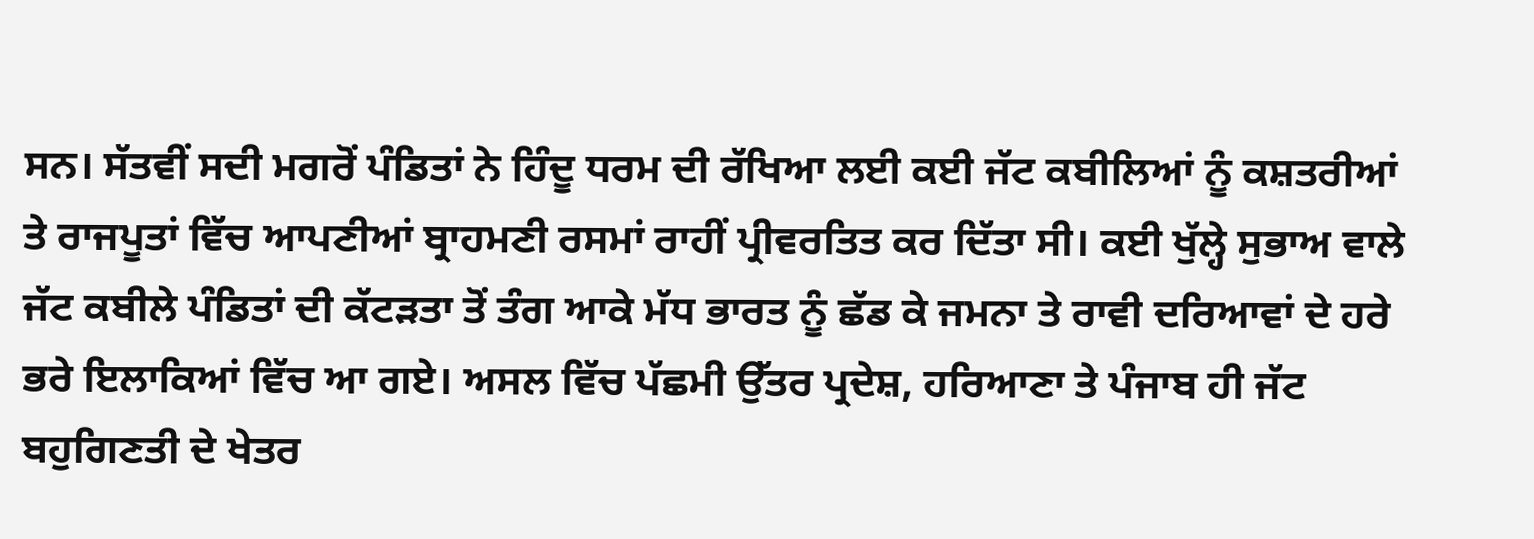ਸਨ। ਸੱਤਵੀਂ ਸਦੀ ਮਗਰੋਂ ਪੰਡਿਤਾਂ ਨੇ ਹਿੰਦੂ ਧਰਮ ਦੀ ਰੱਖਿਆ ਲਈ ਕਈ ਜੱਟ ਕਬੀਲਿਆਂ ਨੂੰ ਕਸ਼ਤਰੀਆਂ ਤੇ ਰਾਜਪੂਤਾਂ ਵਿੱਚ ਆਪਣੀਆਂ ਬ੍ਰਾਹਮਣੀ ਰਸਮਾਂ ਰਾਹੀਂ ਪ੍ਰੀਵਰਤਿਤ ਕਰ ਦਿੱਤਾ ਸੀ। ਕਈ ਖੁੱਲ੍ਹੇ ਸੁਭਾਅ ਵਾਲੇ ਜੱਟ ਕਬੀਲੇ ਪੰਡਿਤਾਂ ਦੀ ਕੱਟੜਤਾ ਤੋਂ ਤੰਗ ਆਕੇ ਮੱਧ ਭਾਰਤ ਨੂੰ ਛੱਡ ਕੇ ਜਮਨਾ ਤੇ ਰਾਵੀ ਦਰਿਆਵਾਂ ਦੇ ਹਰੇ ਭਰੇ ਇਲਾਕਿਆਂ ਵਿੱਚ ਆ ਗਏ। ਅਸਲ ਵਿੱਚ ਪੱਛਮੀ ਉੱਤਰ ਪ੍ਰਦੇਸ਼, ਹਰਿਆਣਾ ਤੇ ਪੰਜਾਬ ਹੀ ਜੱਟ ਬਹੁਗਿਣਤੀ ਦੇ ਖੇਤਰ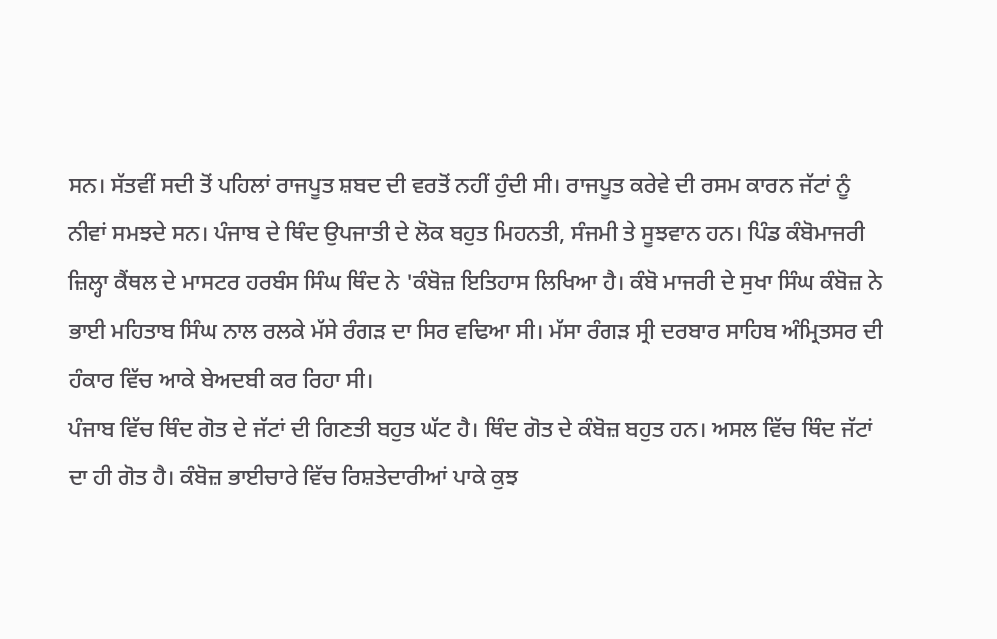ਸਨ। ਸੱਤਵੀਂ ਸਦੀ ਤੋਂ ਪਹਿਲਾਂ ਰਾਜਪੂਤ ਸ਼ਬਦ ਦੀ ਵਰਤੋਂ ਨਹੀਂ ਹੁੰਦੀ ਸੀ। ਰਾਜਪੂਤ ਕਰੇਵੇ ਦੀ ਰਸਮ ਕਾਰਨ ਜੱਟਾਂ ਨੂੰ ਨੀਵਾਂ ਸਮਝਦੇ ਸਨ। ਪੰਜਾਬ ਦੇ ਥਿੰਦ ਉਪਜਾਤੀ ਦੇ ਲੋਕ ਬਹੁਤ ਮਿਹਨਤੀ, ਸੰਜਮੀ ਤੇ ਸੂਝਵਾਨ ਹਨ। ਪਿੰਡ ਕੰਬੋਮਾਜਰੀ ਜ਼ਿਲ੍ਹਾ ਕੈਂਥਲ ਦੇ ਮਾਸਟਰ ਹਰਬੰਸ ਸਿੰਘ ਥਿੰਦ ਨੇ 'ਕੰਬੋਜ਼ ਇਤਿਹਾਸ ਲਿਖਿਆ ਹੈ। ਕੰਬੋ ਮਾਜਰੀ ਦੇ ਸੁਖਾ ਸਿੰਘ ਕੰਬੋਜ਼ ਨੇ ਭਾਈ ਮਹਿਤਾਬ ਸਿੰਘ ਨਾਲ ਰਲਕੇ ਮੱਸੇ ਰੰਗੜ ਦਾ ਸਿਰ ਵਢਿਆ ਸੀ। ਮੱਸਾ ਰੰਗੜ ਸ੍ਰੀ ਦਰਬਾਰ ਸਾਹਿਬ ਅੰਮ੍ਰਿਤਸਰ ਦੀ ਹੰਕਾਰ ਵਿੱਚ ਆਕੇ ਬੇਅਦਬੀ ਕਰ ਰਿਹਾ ਸੀ।
ਪੰਜਾਬ ਵਿੱਚ ਥਿੰਦ ਗੋਤ ਦੇ ਜੱਟਾਂ ਦੀ ਗਿਣਤੀ ਬਹੁਤ ਘੱਟ ਹੈ। ਥਿੰਦ ਗੋਤ ਦੇ ਕੰਬੋਜ਼ ਬਹੁਤ ਹਨ। ਅਸਲ ਵਿੱਚ ਥਿੰਦ ਜੱਟਾਂ ਦਾ ਹੀ ਗੋਤ ਹੈ। ਕੰਬੋਜ਼ ਭਾਈਚਾਰੇ ਵਿੱਚ ਰਿਸ਼ਤੇਦਾਰੀਆਂ ਪਾਕੇ ਕੁਝ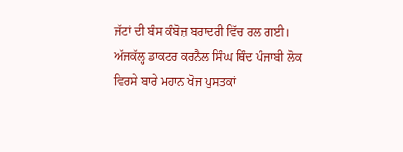ਜੱਟਾਂ ਦੀ ਬੰਸ ਕੰਬੋਜ਼ ਬਰਾਦਰੀ ਵਿੱਚ ਰਲ ਗਈ।
ਅੱਜਕੱਲ੍ਹ ਡਾਕਟਰ ਕਰਨੈਲ ਸਿੰਘ ਥਿੰਦ ਪੰਜਾਬੀ ਲੋਕ ਵਿਰਸੇ ਬਾਰੇ ਮਹਾਨ ਖੋਜ ਪੁਸਤਕਾਂ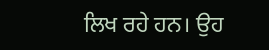ਲਿਖ ਰਹੇ ਹਨ। ਉਹ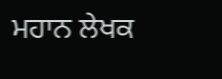ਮਹਾਨ ਲੇਖਕ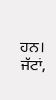ਹਨ। ਜੱਟਾਂ,